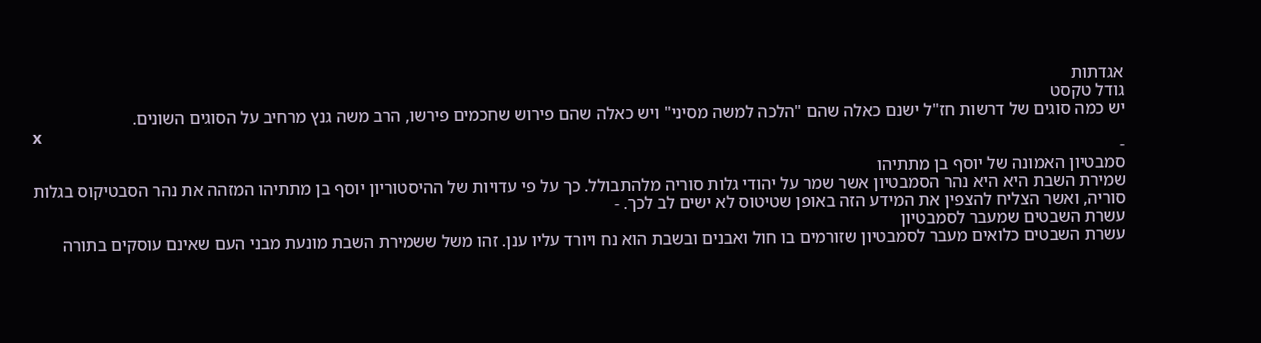אגדתות
גודל טקסט
יש כמה סוגים של דרשות חז"ל ישנם כאלה שהם "הלכה למשה מסיני" ויש כאלה שהם פירוש שחכמים פירשו, הרב משה גנץ מרחיב על הסוגים השונים.
x
-
סמבטיון האמונה של יוסף בן מתתיהו
שמירת השבת היא היא נהר הסמבטיון אשר שמר על יהודי גלות סוריה מלהתבולל. כך על פי עדויות של ההיסטוריון יוסף בן מתתיהו המזהה את נהר הסבטיקוס בגלות סוריה, ואשר הצליח להצפין את המידע הזה באופן שטיטוס לא ישים לב לכך. -
עשרת השבטים שמעבר לסמבטיון
עשרת השבטים כלואים מעבר לסמבטיון שזורמים בו חול ואבנים ובשבת הוא נח ויורד עליו ענן. זהו משל ששמירת השבת מונעת מבני העם שאינם עוסקים בתורה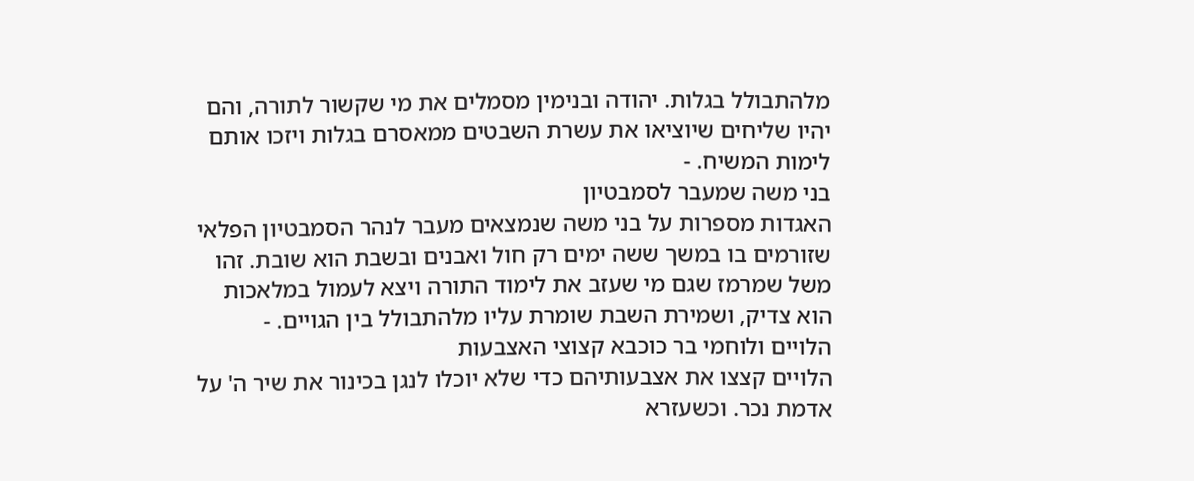מלהתבולל בגלות. יהודה ובנימין מסמלים את מי שקשור לתורה, והם יהיו שליחים שיוציאו את עשרת השבטים ממאסרם בגלות ויזכו אותם לימות המשיח. -
בני משה שמעבר לסמבטיון
האגדות מספרות על בני משה שנמצאים מעבר לנהר הסמבטיון הפלאי שזורמים בו במשך ששה ימים רק חול ואבנים ובשבת הוא שובת. זהו משל שמרמז שגם מי שעזב את לימוד התורה ויצא לעמול במלאכות הוא צדיק, ושמירת השבת שומרת עליו מלהתבולל בין הגויים. -
הלויים ולוחמי בר כוכבא קצוצי האצבעות
הלויים קצצו את אצבעותיהם כדי שלא יוכלו לנגן בכינור את שיר ה' על אדמת נכר. וכשעזרא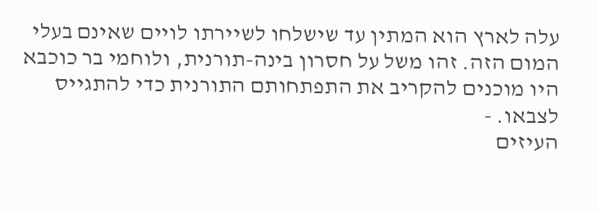עלה לארץ הוא המתין עד שישלחו לשיירתו לויים שאינם בעלי המום הזה. זהו משל על חסרון בינה-תורנית, ולוחמי בר כוכבא היו מוכנים להקריב את התפתחותם התורנית כדי להתגייס לצבאו. -
העיזים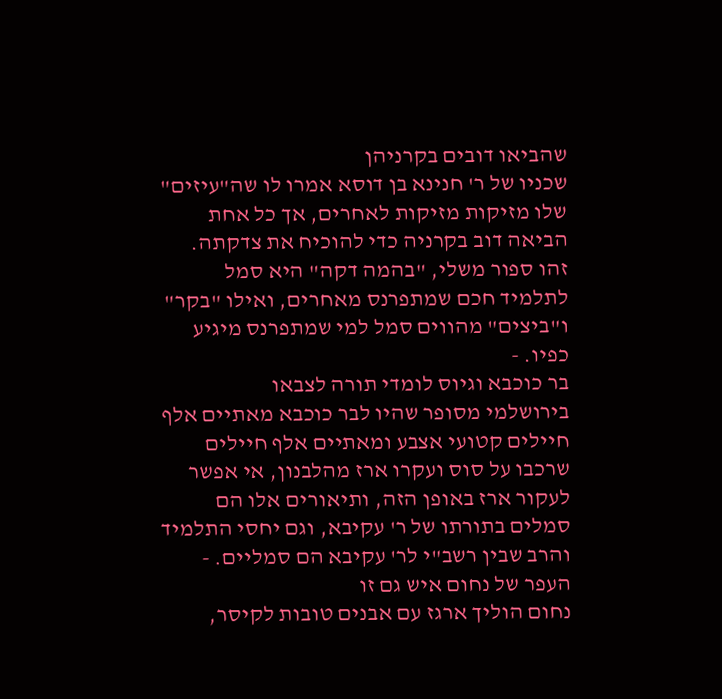שהביאו דובים בקרניהן
שכניו של ר' חנינא בן דוסא אמרו לו שה"עיזים" שלו מזיקות מזיקות לאחרים, אך כל אחת הביאה דוב בקרניה כדי להוכיח את צדקתה. זהו ספור משלי, "בהמה דקה" היא סמל לתלמיד חכם שמתפרנס מאחרים, ואילו "בקר" ו"ביצים" מהווים סמל למי שמתפרנס מיגיע כפיו. -
בר כוכבא וגיוס לומדי תורה לצבאו
בירושלמי מסופר שהיו לבר כוכבא מאתיים אלף חיילים קטועי אצבע ומאתיים אלף חיילים שרכבו על סוס ועקרו ארז מהלבנון, אי אפשר לעקור ארז באופן הזה, ותיאורים אלו הם סמלים בתורתו של ר' עקיבא, וגם יחסי התלמיד והרב שבין רשב"י לר' עקיבא הם סמליים. -
העפר של נחום איש גם זו
נחום הוליך ארגז עם אבנים טובות לקיסר,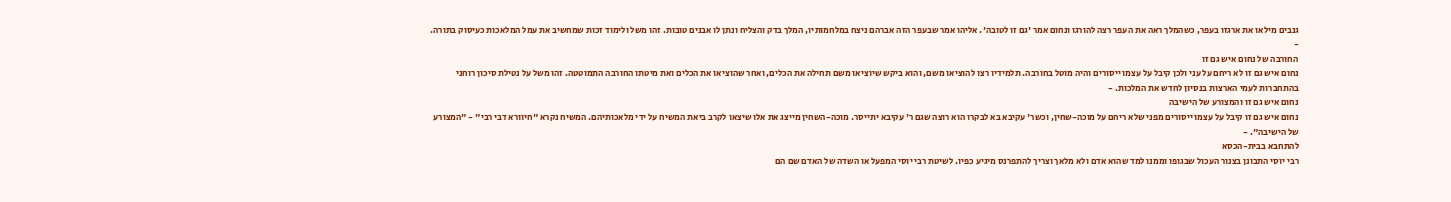גנבים מילאו את ארגזו בעפר, כשהמלך ראה את העפר רצה להורגו ונחום אמר 'גם זו לטובה'. אליהו אמר שבעפר הזה אברהם ניצח במלחמותיו, המלך בדק והצליח ונתן לו אבנים טובות. זהו משל ולימוד זכות שמחשיב את עמל המלאכות כעיסוק בתורה. -
החורבה של נחום איש גם זו
נחום איש גם זו לא ריחם על עני ולכן קיבל על עצמו ייסורים והיה מוטל בחורבה. תלמידיו רצו להוציאו משם, והוא ביקש שיוציאו משם תחילה את הכלים, ואחר שהוציאו את הכלים ואת מיטתו החורבה התמוטטה. זהו משל על נטילת סיכון רוחני בהתחברות לעמי הארצות בנסיון לחדש את המלכות. -
נחום איש גם זו והמצורע של הישיבה
נחום איש גם זו קיבל על עצמו ייסורים מפני שלא ריחם על מוכה-שחין, וכשר' עקיבא בא לבקרו הוא רוצה שגם ר' עקיבא יתייסר. מוכה-השחין מייצג את אלו שיצאו לקרב ביאת המשיח על ידי מלאכותיהם. המשיח נקרא "חיוורא דבי רבי" - "המצורע של הישיבה". -
להתחבא בבית-הכסא
רבי יוסי התבונן בצנור העכול שבגופו וממנו למד שהוא אדם ולא מלאך וצריך להתפרנס מיגיע כפיו. לשיטת רבי יוסי המפעל או השדה של האדם שם הם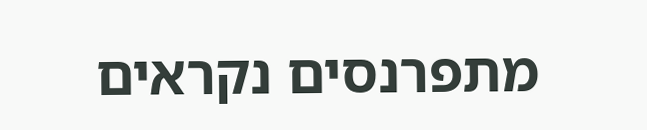מתפרנסים נקראים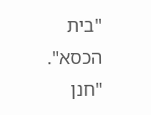"בית הכסא". "חנן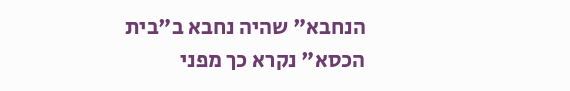הנחבא" שהיה נחבא ב"בית הכסא" נקרא כך מפני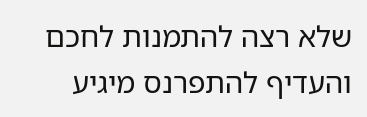שלא רצה להתמנות לחכם והעדיף להתפרנס מיגיע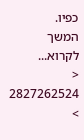כפיו.
המשך לקרוא...
<
2827262524
>